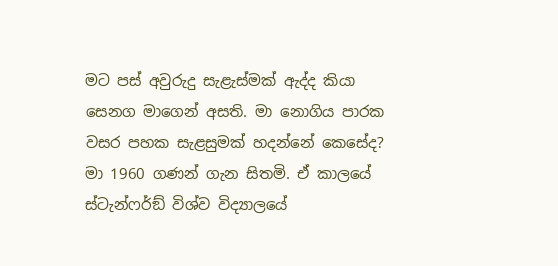මට පස් අවුරුදු සැළැස්මක් ඇද්ද කියා සෙනග මාගෙන් අසති. මා නොගිය පාරක වසර පහක සැළසුමක් හදන්නේ කෙසේද? මා 1960 ගණන් ගැන සිතමි. ඒ කාලයේ ස්ටැන්ෆර්ඞ් විශ්ව විද්‍යාලයේ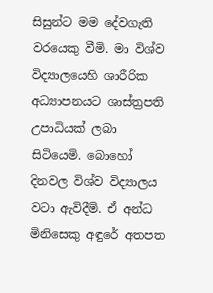සිසුන්ට මම දේවගැති වරයෙකු වීමි. මා විශ්ව විද්‍යාලයෙහි ශාරීරික අධ්‍යාපනයට ශාස්ත්‍රපති උපාධියක් ලබා සිටියෙමි. බොහෝ දිනවල විශ්ව විද්‍යාලය වටා ඇවිදීමි. ඒ අන්ධ මිනිසෙකු අඳුරේ අතපත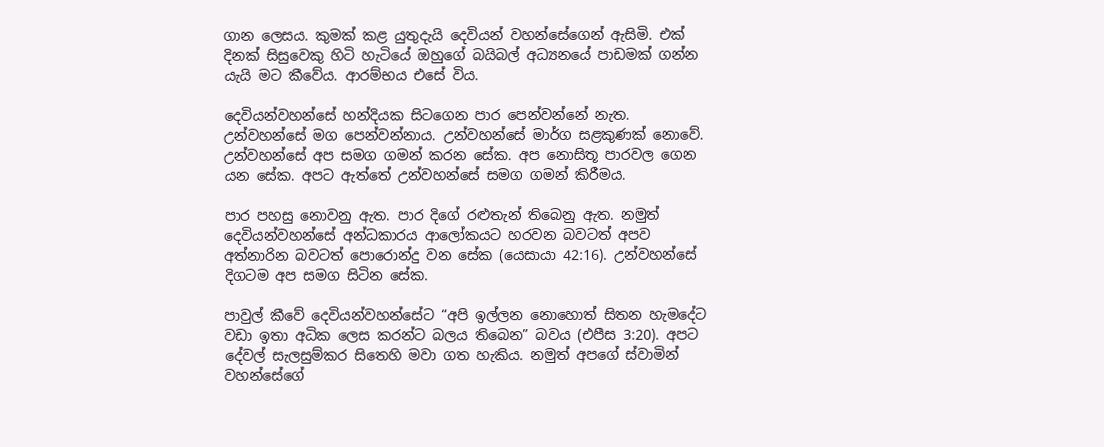ගාන ලෙසය. කුමක් කළ යුතුදැයි දෙවියන් වහන්සේගෙන් ඇසිමි. එක් දිනක් සිසුවෙකු හිටි හැටියේ ඔහුගේ බයිබල් අධ්‍යනයේ පාඩමක් ගන්න යැයි මට කීවේය. ආරම්භය එසේ විය.

දෙවියන්වහන්සේ හන්දියක සිටගෙන පාර පෙන්වන්නේ නැත. උන්වහන්සේ මග පෙන්වන්නාය. උන්වහන්සේ මාර්ග සළකුණක් නොවේ. උන්වහන්සේ අප සමග ගමන් කරන සේක. අප නොසිතූ පාරවල ගෙන යන සේක. අපට ඇත්තේ උන්වහන්සේ සමග ගමන් කිරීමය.

පාර පහසු නොවනු ඇත. පාර දිගේ රළුතැන් තිබෙනු ඇත. නමුත් දෙවියන්වහන්සේ අන්ධකාරය ආලෝකයට හරවන බවටත් අපව අත්නාරින බවටත් පොරොන්දු වන සේක (යෙසායා 42:16). උන්වහන්සේ දිගටම අප සමග සිටින සේක.

පාවුල් කීවේ දෙවියන්වහන්සේට “අපි ඉල්ලන නොහොත් සිතන හැමදේට වඩා ඉතා අධික ලෙස කරන්ට බලය තිබෙන” බවය (එපීස 3:20). අපට දේවල් සැලසුම්කර සිතෙහි මවා ගත හැකිය. නමුත් අපගේ ස්වාමින් වහන්සේගේ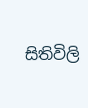සිතිවිලි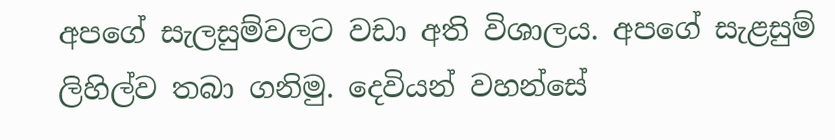අපගේ සැලසුම්වලට වඩා අති විශාලය. අපගේ සැළසුම් ලිහිල්ව තබා ගනිමු. දෙවියන් වහන්සේ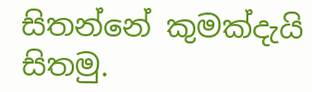සිතන්නේ කුමක්දැයි සිතමු.